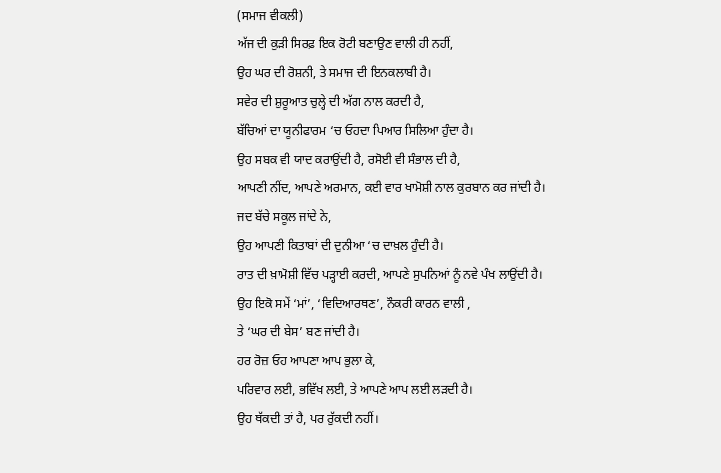(ਸਮਾਜ ਵੀਕਲੀ)
ਅੱਜ ਦੀ ਕੁੜੀ ਸਿਰਫ਼ ਇਕ ਰੋਟੀ ਬਣਾਉਣ ਵਾਲੀ ਹੀ ਨਹੀਂ,
ਉਹ ਘਰ ਦੀ ਰੋਸ਼ਨੀ, ਤੇ ਸਮਾਜ ਦੀ ਇਨਕਲਾਬੀ ਹੈ।
ਸਵੇਰ ਦੀ ਸ਼ੁਰੂਆਤ ਚੁਲ੍ਹੇ ਦੀ ਅੱਗ ਨਾਲ ਕਰਦੀ ਹੈ,
ਬੱਚਿਆਂ ਦਾ ਯੂਨੀਫਾਰਮ ‘ਚ ਓਹਦਾ ਪਿਆਰ ਸਿਲਿਆ ਹੁੰਦਾ ਹੈ।
ਉਹ ਸਬਕ ਵੀ ਯਾਦ ਕਰਾਉਂਦੀ ਹੈ, ਰਸੋਈ ਵੀ ਸੰਭਾਲ ਦੀ ਹੈ,
ਆਪਣੀ ਨੀਂਦ, ਆਪਣੇ ਅਰਮਾਨ, ਕਈ ਵਾਰ ਖਾਮੋਸ਼ੀ ਨਾਲ ਕੁਰਬਾਨ ਕਰ ਜਾਂਦੀ ਹੈ।
ਜਦ ਬੱਚੇ ਸਕੂਲ ਜਾਂਦੇ ਨੇ,
ਉਹ ਆਪਣੀ ਕਿਤਾਬਾਂ ਦੀ ਦੁਨੀਆ ‘ਚ ਦਾਖ਼ਲ ਹੁੰਦੀ ਹੈ।
ਰਾਤ ਦੀ ਖ਼ਾਮੋਸ਼ੀ ਵਿੱਚ ਪੜ੍ਹਾਈ ਕਰਦੀ, ਆਪਣੇ ਸੁਪਨਿਆਂ ਨੂੰ ਨਵੇ ਪੰਖ ਲਾਉਂਦੀ ਹੈ।
ਉਹ ਇਕੋ ਸਮੇਂ ‘ਮਾਂ’, ‘ਵਿਦਿਆਰਥਣ’, ਨੌਕਰੀ ਕਾਰਨ ਵਾਲੀ ,
ਤੇ ‘ਘਰ ਦੀ ਬੇਸ’ ਬਣ ਜਾਂਦੀ ਹੈ।
ਹਰ ਰੋਜ਼ ਓਹ ਆਪਣਾ ਆਪ ਭੁਲਾ ਕੇ,
ਪਰਿਵਾਰ ਲਈ, ਭਵਿੱਖ ਲਈ, ਤੇ ਆਪਣੇ ਆਪ ਲਈ ਲੜਦੀ ਹੈ।
ਉਹ ਥੱਕਦੀ ਤਾਂ ਹੈ, ਪਰ ਰੁੱਕਦੀ ਨਹੀਂ।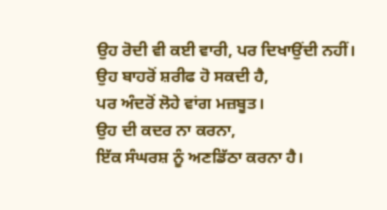ਉਹ ਰੋਦੀ ਵੀ ਕਈ ਵਾਰੀ, ਪਰ ਦਿਖਾਉਂਦੀ ਨਹੀਂ।
ਉਹ ਬਾਹਰੋਂ ਸ਼ਰੀਫ ਹੋ ਸਕਦੀ ਹੈ,
ਪਰ ਅੰਦਰੋਂ ਲੋਹੇ ਵਾਂਗ ਮਜ਼ਬੂਤ।
ਉਹ ਦੀ ਕਦਰ ਨਾ ਕਰਨਾ,
ਇੱਕ ਸੰਘਰਸ਼ ਨੂੰ ਅਣਡਿੱਠਾ ਕਰਨਾ ਹੈ।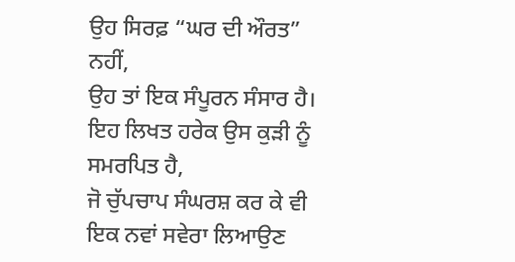ਉਹ ਸਿਰਫ਼ “ਘਰ ਦੀ ਔਰਤ” ਨਹੀਂ,
ਉਹ ਤਾਂ ਇਕ ਸੰਪੂਰਨ ਸੰਸਾਰ ਹੈ।
ਇਹ ਲਿਖਤ ਹਰੇਕ ਉਸ ਕੁੜੀ ਨੂੰ ਸਮਰਪਿਤ ਹੈ,
ਜੋ ਚੁੱਪਚਾਪ ਸੰਘਰਸ਼ ਕਰ ਕੇ ਵੀ
ਇਕ ਨਵਾਂ ਸਵੇਰਾ ਲਿਆਉਣ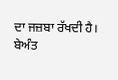ਦਾ ਜਜ਼ਬਾ ਰੱਖਦੀ ਹੈ।
ਬੇਅੰਤ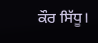ਕੌਰ ਸਿੱਧੂ।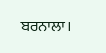ਬਰਨਾਲਾ।